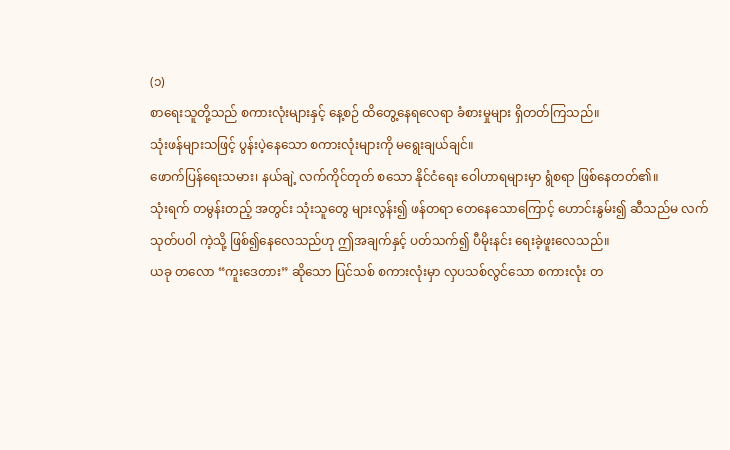(၁)
စာရေးသူတို့သည် စကားလုံးများနှင့် နေ့စဉ် ထိတွေ့နေရလေရာ ခံစားမှုများ ရှိတတ်ကြသည်။
သုံးဖန်များသဖြင့် ပွန်းပဲ့နေသော စကားလုံးများကို မရွေးချယ်ချင်။
ဖောက်ပြန်ရေးသမား၊ နယ်ချဲ့ လက်ကိုင်တုတ် စသော နိုင်ငံရေး ဝေါဟာရများမှာ ရွံစရာ ဖြစ်နေတတ်၏။
သုံးရက် တမွန်းတည့် အတွင်း သုံးသူတွေ များလွန်း၍ ဖန်တရာ တေနေသောကြောင့် ဟောင်းနွမ်း၍ ဆီသည်မ လက်သုတ်ပဝါ ကဲ့သို့ ဖြစ်၍နေလေသည်ဟု ဤအချက်နှင့် ပတ်သက်၍ ပီမိုးနင်း ရေးခဲ့ဖူးလေသည်။
ယခု တလော “ကူးဒေတား” ဆိုသော ပြင်သစ် စကားလုံးမှာ လှပသစ်လွင်သော စကားလုံး တ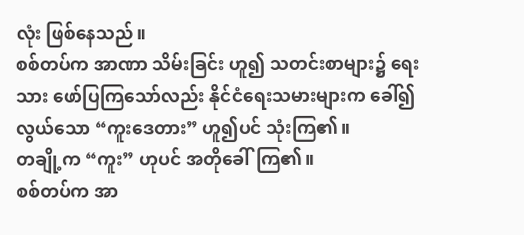လုံး ဖြစ်နေသည်။
စစ်တပ်က အာဏာ သိမ်းခြင်း ဟူ၍ သတင်းစာများ၌ ရေးသား ဖော်ပြကြသော်လည်း နိုင်ငံရေးသမားများက ခေါ်၍ လွယ်သော “ကူးဒေတား” ဟူ၍ပင် သုံးကြ၏။
တချို့က “ကူး” ဟုပင် အတိုခေါ်ကြ၏။
စစ်တပ်က အာ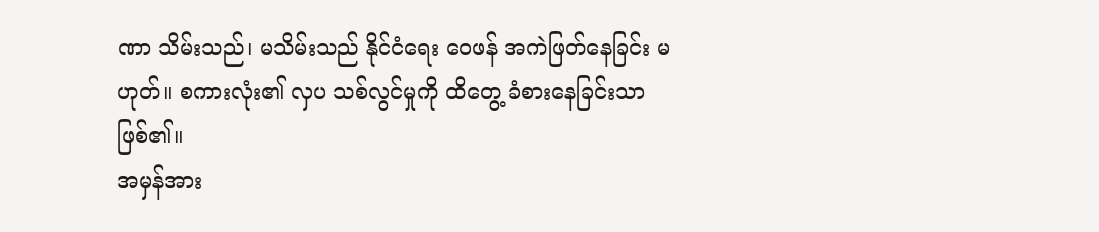ဏာ သိမ်းသည်၊ မသိမ်းသည် နိုင်ငံရေး ဝေဖန် အကဲဖြတ်နေခြင်း မဟုတ်။ စကားလုံး၏ လှပ သစ်လွင်မှုကို ထိတွေ့ ခံစားနေခြင်းသာ ဖြစ်၏။
အမှန်အား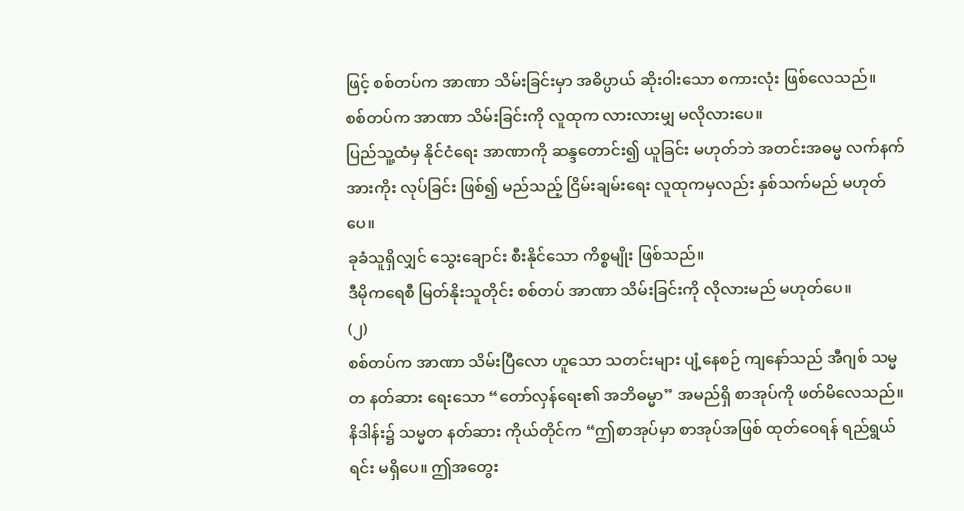ဖြင့် စစ်တပ်က အာဏာ သိမ်းခြင်းမှာ အဓိပ္ပာယ် ဆိုးဝါးသော စကားလုံး ဖြစ်လေသည်။
စစ်တပ်က အာဏာ သိမ်းခြင်းကို လူထုက လားလားမျှ မလိုလားပေ။
ပြည်သူ့ထံမှ နိုင်ငံရေး အာဏာကို ဆန္ဒတောင်း၍ ယူခြင်း မဟုတ်ဘဲ အတင်းအဓမ္မ လက်နက် အားကိုး လုပ်ခြင်း ဖြစ်၍ မည်သည့် ငြိမ်းချမ်းရေး လူထုကမှလည်း နှစ်သက်မည် မဟုတ်ပေ။
ခုခံသူရှိလျှင် သွေးချောင်း စီးနိုင်သော ကိစ္စမျိုး ဖြစ်သည်။
ဒီမိုကရေစီ မြတ်နိုးသူတိုင်း စစ်တပ် အာဏာ သိမ်းခြင်းကို လိုလားမည် မဟုတ်ပေ။
(၂)
စစ်တပ်က အာဏာ သိမ်းပြီလော ဟူသော သတင်းများ ပျံ့နေစဉ် ကျနော်သည် အီဂျစ် သမ္မတ နတ်ဆား ရေးသော “တော်လှန်ရေး၏ အဘိဓမ္မာ” အမည်ရှိ စာအုပ်ကို ဖတ်မိလေသည်။
နိဒါန်း၌ သမ္မတ နတ်ဆား ကိုယ်တိုင်က “ဤစာအုပ်မှာ စာအုပ်အဖြစ် ထုတ်ဝေရန် ရည်ရွယ်ရင်း မရှိပေ။ ဤအတွေး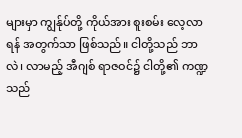များမှာ ကျွန်ုပ်တို့ ကိုယ်အား စူးစမ်း လေ့လာရန် အတွက်သာ ဖြစ်သည်။ ငါတို့သည် ဘာလဲ၊ လာမည့် အီဂျစ် ရာဇဝင်၌ ငါတို့၏ ကဏ္ဍသည်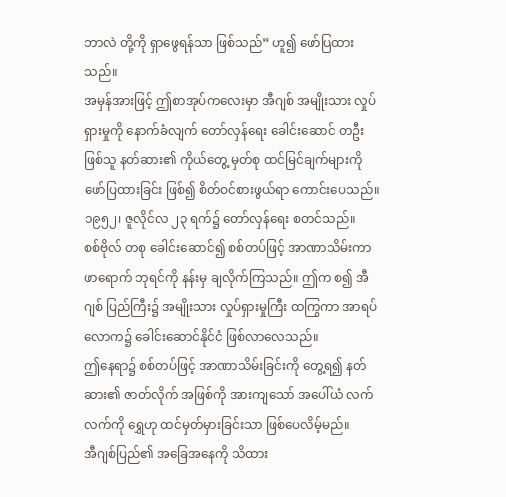ဘာလဲ တို့ကို ရှာဖွေရန်သာ ဖြစ်သည်” ဟူ၍ ဖော်ပြထားသည်။
အမှန်အားဖြင့် ဤစာအုပ်ကလေးမှာ အီဂျစ် အမျိုးသား လှုပ်ရှားမှုကို နောက်ခံလျက် တော်လှန်ရေး ခေါင်းဆောင် တဦး ဖြစ်သူ နတ်ဆား၏ ကိုယ်တွေ့ မှတ်စု ထင်မြင်ချက်များကို ဖော်ပြထားခြင်း ဖြစ်၍ စိတ်ဝင်စားဖွယ်ရာ ကောင်းပေသည်။
၁၉၅၂၊ ဇူလိုင်လ ၂၃ ရက်၌ တော်လှန်ရေး စတင်သည်။
စစ်ဗိုလ် တစု ခေါင်းဆောင်၍ စစ်တပ်ဖြင့် အာဏာသိမ်းကာ ဖာရောက် ဘုရင်ကို နန်းမှ ချလိုက်ကြသည်။ ဤက စ၍ အီဂျစ် ပြည်ကြီး၌ အမျိုးသား လှုပ်ရှားမှုကြီး ထကြွကာ အာရပ် လောက၌ ခေါင်းဆောင်နိုင်ငံ ဖြစ်လာလေသည်။
ဤနေရာ၌ စစ်တပ်ဖြင့် အာဏာသိမ်းခြင်းကို တွေ့ရ၍ နတ်ဆား၏ ဇာတ်လိုက် အဖြစ်ကို အားကျသော် အပေါ်ယံ လက်လက်ကို ရွှေဟု ထင်မှတ်မှားခြင်းသာ ဖြစ်ပေလိမ့်မည်။
အီဂျစ်ပြည်၏ အခြေအနေကို သိထား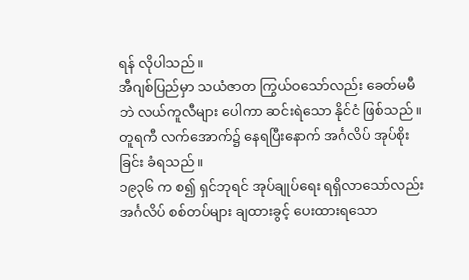ရန် လိုပါသည်။
အီဂျစ်ပြည်မှာ သယံဇာတ ကြွယ်ဝသော်လည်း ခေတ်မမီဘဲ လယ်ကူလီများ ပေါကာ ဆင်းရဲသော နိုင်ငံ ဖြစ်သည်။
တူရကီ လက်အောက်၌ နေရပြီးနောက် အင်္ဂလိပ် အုပ်စိုးခြင်း ခံရသည်။
၁၉၃၆ က စ၍ ရှင်ဘုရင် အုပ်ချုပ်ရေး ရရှိလာသော်လည်း အင်္ဂလိပ် စစ်တပ်များ ချထားခွင့် ပေးထားရသော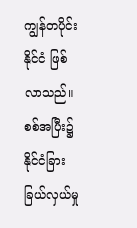ကျွန်တပိုင်း နိုင်ငံ ဖြစ်လာသည်။
စစ်အပြီး၌ နိုင်ငံခြား ခြယ်လှယ်မှု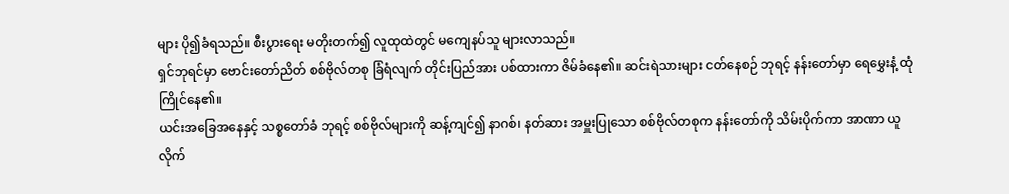များ ပို၍ခံရသည်။ စီးပွားရေး မတိုးတက်၍ လူထုထဲတွင် မကျေနပ်သူ များလာသည်။
ရှင်ဘုရင်မှာ ဗောင်းတော်ညိတ် စစ်ဗိုလ်တစု ခြံရံလျက် တိုင်းပြည်အား ပစ်ထားကာ ဇိမ်ခံနေ၏။ ဆင်းရဲသားများ ငတ်နေစဉ် ဘုရင့် နန်းတော်မှာ ရေမွှေးနံ့ ထုံကြိုင်နေ၏။
ယင်းအခြေအနေနှင့် သစ္စတော်ခံ ဘုရင့် စစ်ဗိုလ်များကို ဆန့်ကျင်၍ နာဂစ်၊ နတ်ဆား အမှူးပြုသော စစ်ဗိုလ်တစုက နန်းတော်ကို သိမ်းပိုက်ကာ အာဏာ ယူလိုက်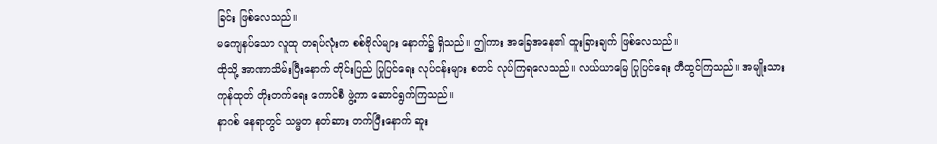ခြင်း ဖြစ်လေသည်။
မကျေနပ်သော လူထု တရပ်လုံးက စစ်ဗိုလ်များ နောက်၌ ရှိသည်။ ဤကား အခြေအနေ၏ ထူးခြားချက် ဖြစ်လေသည်။
ထိုသို့ အာဏာသိမ်းပြီးနောက် တိုင်းပြည် ပြုပြင်ရေး လုပ်ငန်းများ စတင် လုပ်ကြရလေသည်။ လယ်ယာမြေ ပြုပြင်ရေး တီထွင်ကြသည်။ အမျိုးသား ကုန်ထုတ် တိုးတက်ရေး ကောင်စီ ဖွဲ့ကာ ဆောင်ရွက်ကြသည်။
နာဂစ် နေရာတွင် သမ္မတ နတ်ဆား တက်ပြီးနောက် ဆူး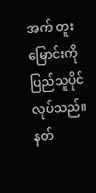အက် တူးမြောင်းကို ပြည်သူပိုင် လုပ်သည်။
နတ်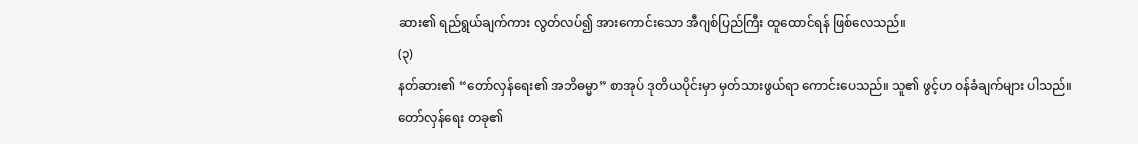ဆား၏ ရည်ရွယ်ချက်ကား လွတ်လပ်၍ အားကောင်းသော အီဂျစ်ပြည်ကြီး ထူထောင်ရန် ဖြစ်လေသည်။
(၃)
နတ်ဆား၏ “တော်လှန်ရေး၏ အဘိဓမ္မာ” စာအုပ် ဒုတိယပိုင်းမှာ မှတ်သားဖွယ်ရာ ကောင်းပေသည်။ သူ၏ ဖွင့်ဟ ဝန်ခံချက်များ ပါသည်။
တော်လှန်ရေး တခု၏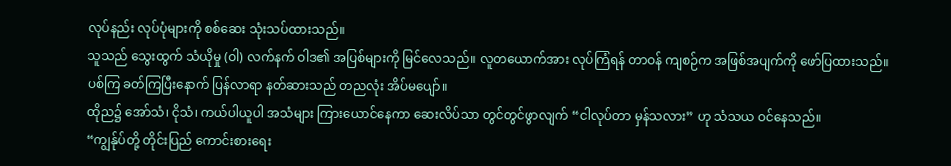လုပ်နည်း လုပ်ပုံများကို စစ်ဆေး သုံးသပ်ထားသည်။
သူသည် သွေးထွက် သံယိုမှု (ဝါ) လက်နက် ဝါဒ၏ အပြစ်များကို မြင်လေသည်။ လူတယောက်အား လုပ်ကြံရန် တာဝန် ကျစဉ်က အဖြစ်အပျက်ကို ဖော်ပြထားသည်။
ပစ်ကြ ခတ်ကြပြီးနောက် ပြန်လာရာ နတ်ဆားသည် တညလုံး အိပ်မပျော်။
ထိုည၌ အော်သံ၊ ငိုသံ၊ ကယ်ပါယူပါ အသံများ ကြားယောင်နေကာ ဆေးလိပ်သာ တွင်တွင်ဖွာလျက် “ငါလုပ်တာ မှန်သလား” ဟု သံသယ ဝင်နေသည်။
“ကျွန်ုပ်တို့ တိုင်းပြည် ကောင်းစားရေး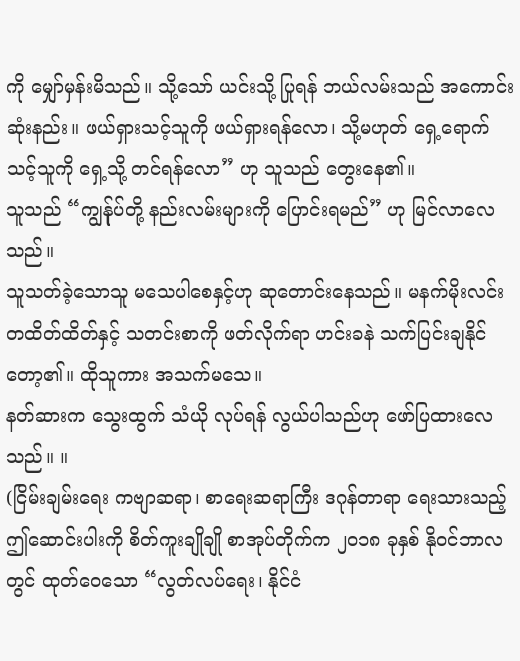ကို မျှော်မှန်းမိသည်။ သို့သော် ယင်းသို့ ပြုရန် ဘယ်လမ်းသည် အကောင်းဆုံးနည်း။ ဖယ်ရှားသင့်သူကို ဖယ်ရှားရန်လော၊ သို့မဟုတ် ရှေ့ရောက်သင့်သူကို ရှေ့သို့ တင်ရန်လော” ဟု သူသည် တွေးနေ၏။
သူသည် “ကျွန်ုပ်တို့ နည်းလမ်းများကို ပြောင်းရမည်” ဟု မြင်လာလေသည်။
သူသတ်ခဲ့သောသူ မသေပါစေနှင့်ဟု ဆုတောင်းနေသည်။ မနက်မိုးလင်း တထိတ်ထိတ်နှင့် သတင်းစာကို ဖတ်လိုက်ရာ ဟင်းခနဲ သက်ပြင်းချနိုင်တော့၏။ ထိုသူကား အသက်မသေ။
နတ်ဆားက သွေးထွက် သံယို လုပ်ရန် လွယ်ပါသည်ဟု ဖော်ပြထားလေသည်။ ။
(ငြိမ်းချမ်းရေး ကဗျာဆရာ၊ စာရေးဆရာကြီး ဒဂုန်တာရာ ရေးသားသည့် ဤဆောင်းပါးကို စိတ်ကူးချိုချို စာအုပ်တိုက်က ၂၀၁၈ ခုနှစ် နိုဝင်ဘာလတွင် ထုတ်ဝေသော “လွတ်လပ်ရေး၊ နိုင်ငံ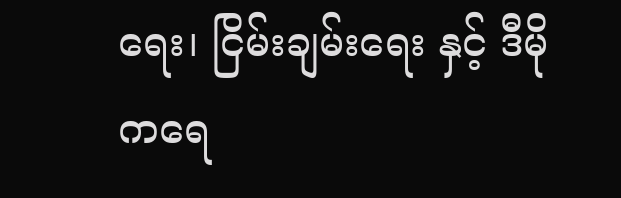ရေး၊ ငြိမ်းချမ်းရေး နှင့် ဒီမိုကရေ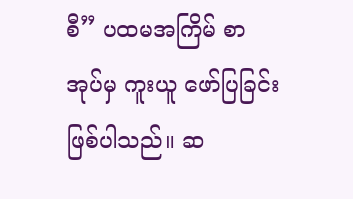စီ” ပထမအကြိမ် စာအုပ်မှ ကူးယူ ဖော်ပြခြင်း ဖြစ်ပါသည်။ ဆ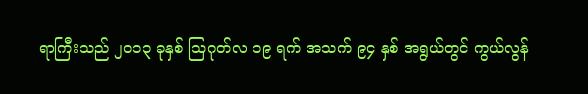ရာကြီးသည် ၂၀၁၃ ခုနှစ် သြဂုတ်လ ၁၉ ရက် အသက် ၉၄ နှစ် အရွယ်တွင် ကွယ်လွန်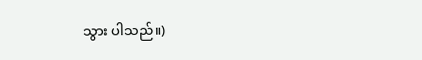သွား ပါသည်။)